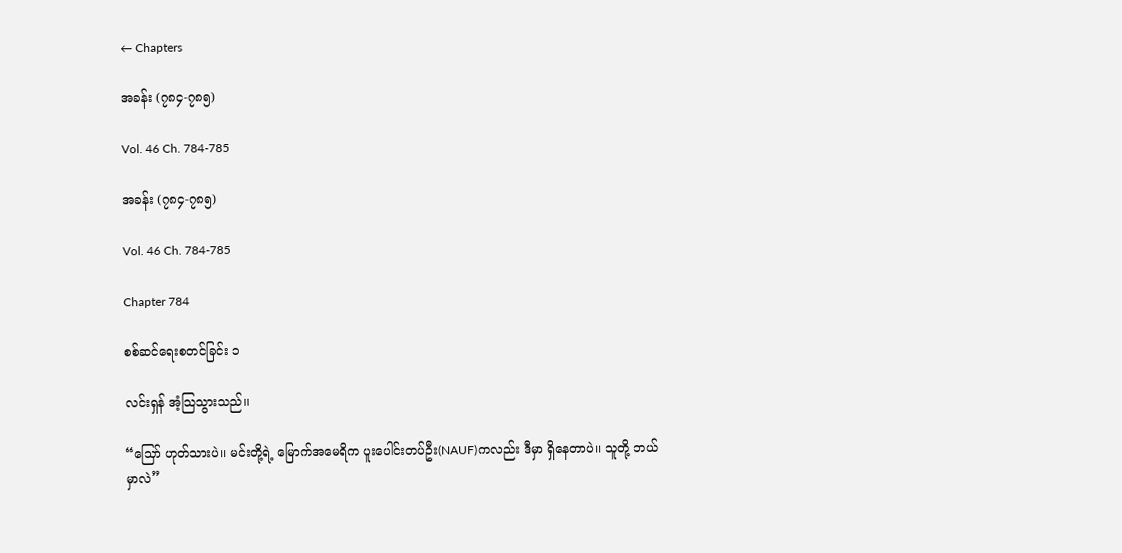← Chapters

အခန်း (၇၈၄-၇၈၅)

Vol. 46 Ch. 784-785

အခန်း (၇၈၄-၇၈၅)

Vol. 46 Ch. 784-785

Chapter 784

စစ်ဆင်ရေးစတင်ခြင်း ၁

လင်းရှန် အံ့သြသွားသည်၊၊

“သြော် ဟုတ်သားပဲ၊၊ မင်းတို့ရဲ့ မြောက်အမေရိက ပူးပေါင်းတပ်ဦး(NAUF)ကလည်း ဒီမှာ ရှိနေတာပဲ၊၊ သူတို့ ဘယ်မှာလဲ”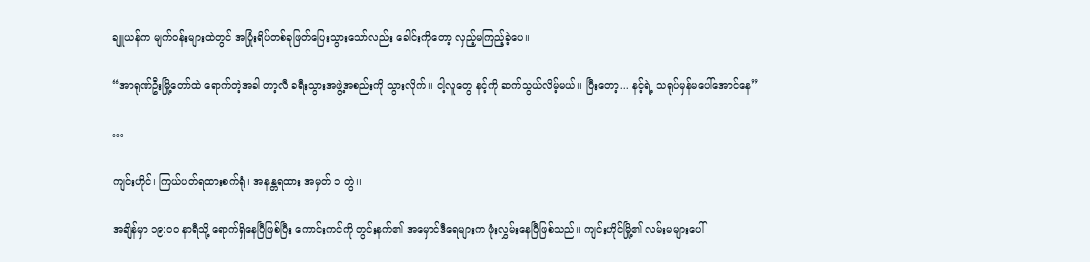ချူယန်က မျက်ဝန်းများထဲတွင် အပြုံးရိပ်တစ်ခုဖြတ်ပြေးသွားသော်လည်း ခေါင်းကိုတော့ လှည့်မကြည့်ခဲ့ပေ၊၊

“အာရုဏ်ဦးမြို့တော်ထဲ ရောက်တဲ့အခါ တာ့လီ ခရီးသွားအဖွဲ့အစည်းကို သွားလိုက်၊၊ ငါ့လူတွေ နင့်ကို ဆက်သွယ်လိမ့်မယ်၊၊ ပြီးတော့... နင့်ရဲ့ သရုပ်မှန်မပေါ်အောင်နေ”

…

ကျင်းဟိုင်၊ ကြယ်ပတ်ရထားစက်ရုံ၊ အနန္တရထား အမှတ် ၁ တွဲ၊၊

အချိန်မှာ ၁၉:၀၀ နာရီသို့ ရောက်ရှိနေပြီဖြစ်ပြီး ကောင်းကင်ကို တွင်းနက်၏ အမှောင်ဒီရေများက ဖုံးလွှမ်းနေပြီဖြစ်သည်၊၊ ကျင်းဟိုင်မြို့၏ လမ်းမများပေါ်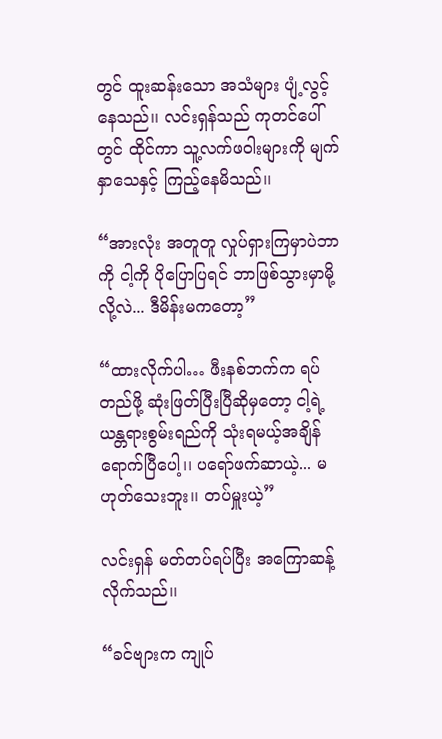တွင် ထူးဆန်းသော အသံများ ပျံ့လွင့်နေသည်၊၊ လင်းရှန်သည် ကုတင်ပေါ်တွင် ထိုင်ကာ သူ့လက်ဖဝါးများကို မျက်နှာသေနှင့် ကြည့်နေမိသည်၊၊

“အားလုံး အတူတူ လှုပ်ရှားကြမှာပဲဘာကို ငါ့ကို ပိုပြောပြရင် ဘာဖြစ်သွားမှာမို့လို့လဲ... ဒီမိန်းမကတော့”

“ထားလိုက်ပါ… ဖီးနစ်ဘက်က ရပ်တည်ဖို့ ဆုံးဖြတ်ပြီးပြီဆိုမှတော့ ငါ့ရဲ့ ယန္တရားစွမ်းရည်ကို သုံးရမယ့်အချိန် ရောက်ပြီပေါ့၊၊ ပရော်ဖက်ဆာယဲ့... မဟုတ်သေးဘူး၊၊ တပ်မှူးယဲ့”

လင်းရှန် မတ်တပ်ရပ်ပြီး အကြောဆန့်လိုက်သည်၊၊

“ခင်ဗျားက ကျုပ်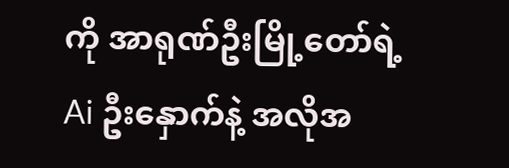ကို အာရုဏ်ဦးမြို့တော်ရဲ့ Ai ဦးနှောက်နဲ့ အလိုအ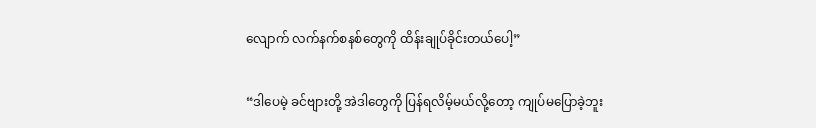လျောက် လက်နက်စနစ်တွေကို ထိန်းချုပ်ခိုင်းတယ်ပေါ့”

“ဒါပေမဲ့ ခင်ဗျားတို့ အဲဒါတွေကို ပြန်ရလိမ့်မယ်လို့တော့ ကျုပ်မပြောခဲ့ဘူး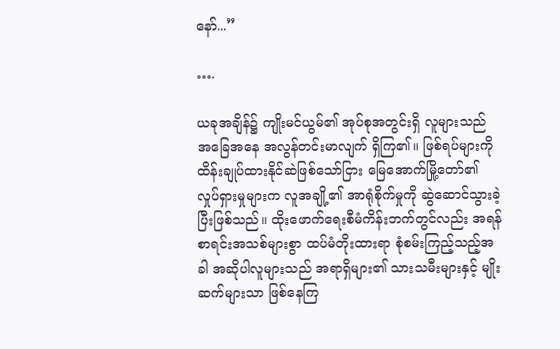နော်...”

….

ယခုအချိန်၌ ကျိုးမင်ယွမ်၏ အုပ်စုအတွင်းရှိ လူများသည် အခြေအနေ အလွန်တင်းမာလျက် ရှိကြ၏။ ဖြစ်ရပ်များကို ထိန်းချုပ်ထားနိုင်ဆဲဖြစ်သော်ငြား မြေအောက်မြို့တော်၏ လှုပ်ရှားမှုများက လူအချို့၏ အာရုံစိုက်မှုကို ဆွဲဆောင်သွားခဲ့ပြီးဖြစ်သည်။ ထိုးဖောက်ရေးစီမံကိန်းဘက်တွင်လည်း အရန်စာရင်းအသစ်များစွာ ထပ်မံတိုးထားရာ စုံစမ်းကြည့်သည့်အခါ အဆိုပါလူများသည် အရာရှိများ၏ သားသမီးများနှင့် မျိုးဆက်များသာ ဖြစ်နေကြ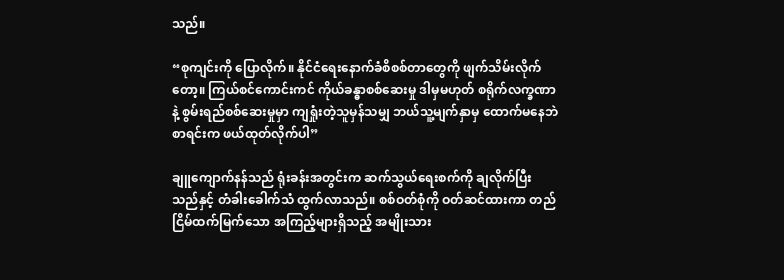သည်။

“စုကျင်းကို ပြောလိုက်။ နိုင်ငံရေးနောက်ခံစိစစ်တာတွေကို ဖျက်သိမ်းလိုက်တော့။ ကြယ်စင်ကောင်းကင် ကိုယ်ခန္ဓာစစ်ဆေးမှု ဒါမှမဟုတ် စရိုက်လက္ခဏာနဲ့ စွမ်းရည်စစ်ဆေးမှုမှာ ကျရှုံးတဲ့သူမှန်သမျှ ဘယ်သူ့မျက်နှာမှ ထောက်မနေဘဲ စာရင်းက ဖယ်ထုတ်လိုက်ပါ”

ချူကျောက်နန်သည် ရုံးခန်းအတွင်းက ဆက်သွယ်ရေးစက်ကို ချလိုက်ပြီးသည်နှင့် တံခါးခေါက်သံ ထွက်လာသည်။ စစ်ဝတ်စုံကို ဝတ်ဆင်ထားကာ တည်ငြိမ်ထက်မြက်သော အကြည့်များရှိသည့် အမျိုးသား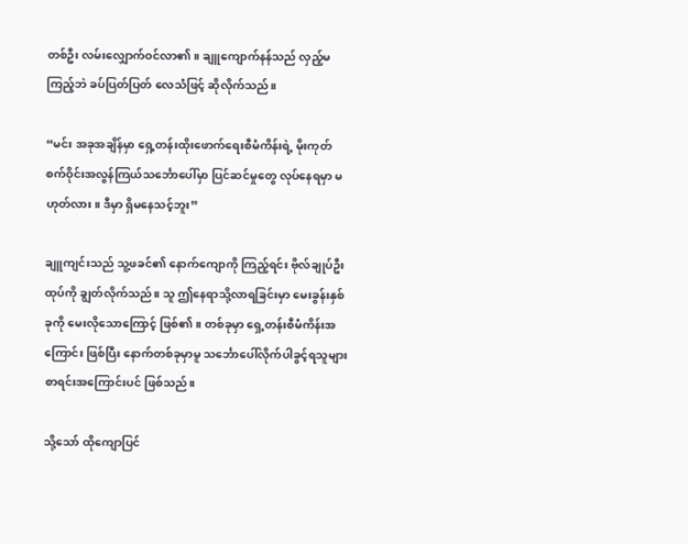တစ်ဦး လမ်းလျှောက်ဝင်လာ၏။ ချူကျောက်နန်သည် လှည့်မကြည့်ဘဲ ခပ်ပြတ်ပြတ် လေသံဖြင့် ဆိုလိုက်သည်။

“မင်း အခုအချိန်မှာ ရှေ့တန်းထိုးဖောက်ရေးစီမံကိန်းရဲ့ မိုးကုတ်စက်ဝိုင်းအလွန်ကြယ်သင်္ဘောပေါ်မှာ ပြင်ဆင်မှုတွေ လုပ်နေရမှာ မဟုတ်လား။ ဒီမှာ ရှိမနေသင့်ဘူး”

ချူကျင်းသည် သူ့ဖခင်၏ နောက်ကျောကို ကြည့်ရင်း ဗိုလ်ချုပ်ဦးထုပ်ကို ချွတ်လိုက်သည်။ သူ ဤနေရာသို့လာရခြင်းမှာ မေးခွန်းနှစ်ခုကို မေးလိုသောကြောင့် ဖြစ်၏။ တစ်ခုမှာ ရှေ့တန်းစီမံကိန်းအကြောင်း ဖြစ်ပြီး နောက်တစ်ခုမှာမူ သင်္ဘောပေါ်လိုက်ပါခွင့်ရသူများ စာရင်းအကြောင်းပင် ဖြစ်သည်။

သို့သော် ထိုကျောပြင်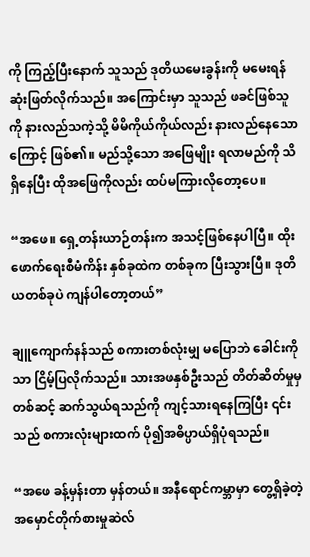ကို ကြည့်ပြီးနောက် သူသည် ဒုတိယမေးခွန်းကို မမေးရန် ဆုံးဖြတ်လိုက်သည်။ အကြောင်းမှာ သူသည် ဖခင်ဖြစ်သူကို နားလည်သကဲ့သို့ မိမိကိုယ်ကိုယ်လည်း နားလည်နေသောကြောင့် ဖြစ်၏။ မည်သို့သော အဖြေမျိုး ရလာမည်ကို သိရှိနေပြီး ထိုအဖြေကိုလည်း ထပ်မကြားလိုတော့ပေ။

“အဖေ။ ရှေ့တန်းယာဉ်တန်းက အသင့်ဖြစ်နေပါပြီ။ ထိုးဖောက်ရေးစီမံကိန်း နှစ်ခုထဲက တစ်ခုက ပြီးသွားပြီ။ ဒုတိယတစ်ခုပဲ ကျန်ပါတော့တယ်”

ချူကျောက်နန်သည် စကားတစ်လုံးမျှ မပြောဘဲ ခေါင်းကိုသာ ငြိမ့်ပြလိုက်သည်။ သားအဖနှစ်ဦးသည် တိတ်ဆိတ်မှုမှတစ်ဆင့် ဆက်သွယ်ရသည်ကို ကျင့်သားရနေကြပြီး ၎င်းသည် စကားလုံးများထက် ပို၍အဓိပ္ပာယ်ရှိပုံရသည်။

“အဖေ ခန့်မှန်းတာ မှန်တယ်။ အနီရောင်ကမ္ဘာမှာ တွေ့ရှိခဲ့တဲ့ အမှောင်တိုက်စားမှုဆဲလ်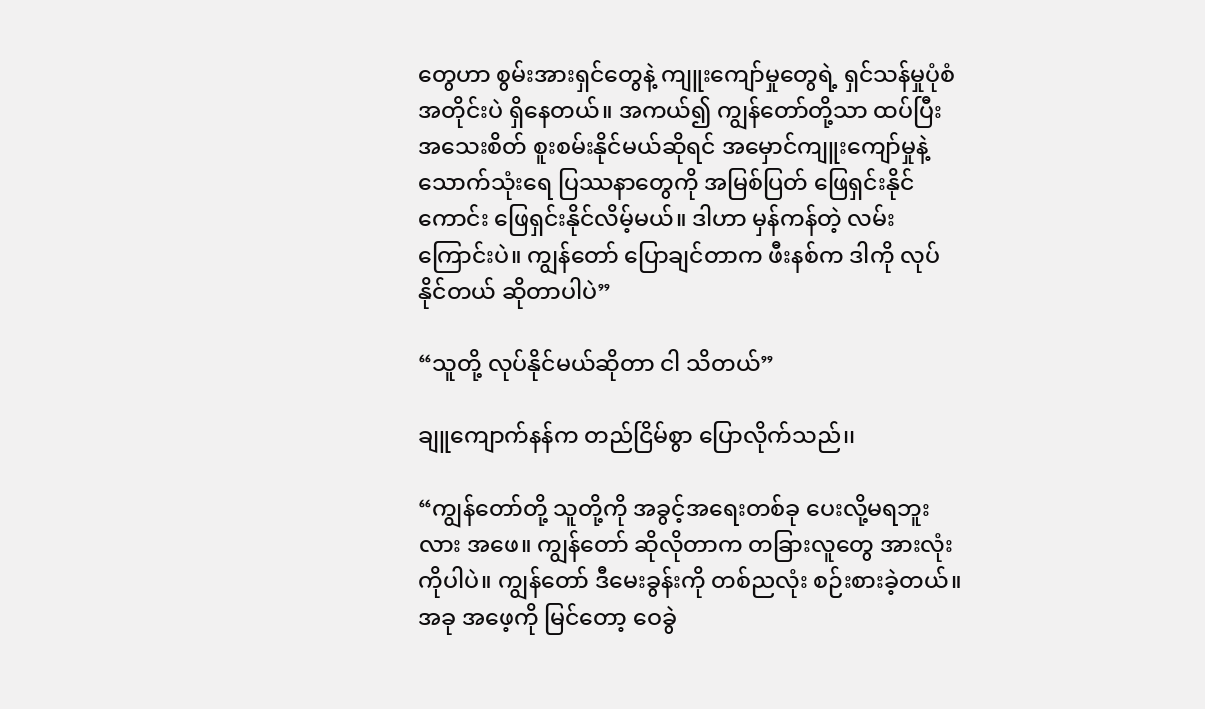တွေဟာ စွမ်းအားရှင်တွေနဲ့ ကျူးကျော်မှုတွေရဲ့ ရှင်သန်မှုပုံစံအတိုင်းပဲ ရှိနေတယ်။ အကယ်၍ ကျွန်တော်တို့သာ ထပ်ပြီး အသေးစိတ် စူးစမ်းနိုင်မယ်ဆိုရင် အမှောင်ကျူးကျော်မှုနဲ့ သောက်သုံးရေ ပြဿနာတွေကို အမြစ်ပြတ် ဖြေရှင်းနိုင်ကောင်း ဖြေရှင်းနိုင်လိမ့်မယ်။ ဒါဟာ မှန်ကန်တဲ့ လမ်းကြောင်းပဲ။ ကျွန်တော် ပြောချင်တာက ဖီးနစ်က ဒါကို လုပ်နိုင်တယ် ဆိုတာပါပဲ”

“သူတို့ လုပ်နိုင်မယ်ဆိုတာ ငါ သိတယ်”

ချူကျောက်နန်က တည်ငြိမ်စွာ ပြောလိုက်သည်၊၊

“ကျွန်တော်တို့ သူတို့ကို အခွင့်အရေးတစ်ခု ပေးလို့မရဘူးလား အဖေ။ ကျွန်တော် ဆိုလိုတာက တခြားလူတွေ အားလုံးကိုပါပဲ။ ကျွန်တော် ဒီမေးခွန်းကို တစ်ညလုံး စဉ်းစားခဲ့တယ်။ အခု အဖေ့ကို မြင်တော့ ဝေခွဲ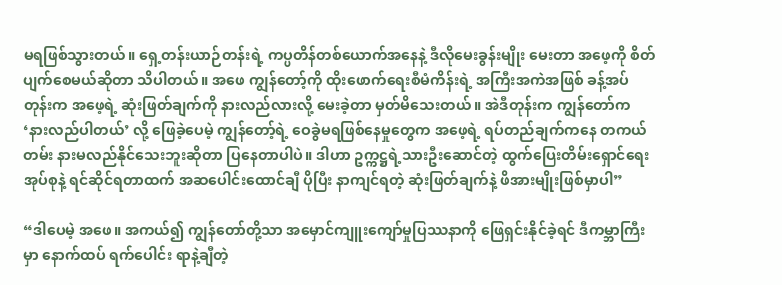မရဖြစ်သွားတယ်။ ရှေ့တန်းယာဉ်တန်းရဲ့ ကပ္ပတိန်တစ်ယောက်အနေနဲ့ ဒီလိုမေးခွန်းမျိုး မေးတာ အဖေ့ကို စိတ်ပျက်စေမယ်ဆိုတာ သိပါတယ်။ အဖေ ကျွန်တော့်ကို ထိုး‌ဖောက်ရေးစီမံကိန်းရဲ့ အကြီးအကဲအဖြစ် ခန့်အပ်တုန်းက အဖေ့ရဲ့ ဆုံးဖြတ်ချက်ကို နားလည်လားလို့ မေးခဲ့တာ မှတ်မိသေးတယ်။ အဲဒီတုန်းက ကျွန်တော်က ‘နားလည်ပါတယ်’ လို့ ဖြေခဲ့ပေမဲ့ ကျွန်တော့်ရဲ့ ဝေခွဲမရဖြစ်နေမှုတွေက အဖေ့ရဲ့ ရပ်တည်ချက်ကနေ တကယ်တမ်း နားမလည်နိုင်သေးဘူးဆိုတာ ပြနေတာပါပဲ။ ဒါဟာ ဥက္ကဋ္ဌရဲ့သားဦးဆောင်တဲ့ ထွက်ပြေးတိမ်းရှောင်ရေးအုပ်စုနဲ့ ရင်ဆိုင်ရတာထက် အဆပေါင်းထောင်ချီ ပိုပြီး နာကျင်ရတဲ့ ဆုံးဖြတ်ချက်နဲ့ ဖိအားမျိုးဖြစ်မှာပါ”

“ဒါပေမဲ့ အဖေ။ အကယ်၍ ကျွန်တော်တို့သာ အမှောင်ကျူးကျော်မှုပြဿနာကို ဖြေရှင်းနိုင်ခဲ့ရင် ဒီကမ္ဘာကြီးမှာ နောက်ထပ် ရက်ပေါင်း ရာနဲ့ချီတဲ့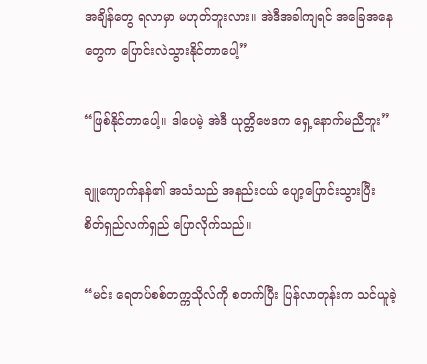အချိန်တွေ ရလာမှာ မဟုတ်ဘူးလား။ အဲဒီအခါကျရင် အခြေအနေတွေက ပြောင်းလဲသွားနိုင်တာပေါ့”

“ဖြစ်နိုင်တာပေါ့။ ဒါပေမဲ့ အဲဒီ ယုတ္တိဗေဒက ရှေ့နောက်မညီဘူး”

ချူကျောက်နန်၏ အသံသည် အနည်းငယ် ပျော့ပြောင်းသွားပြီး စိတ်ရှည်လက်ရှည် ပြောလိုက်သည်။

“မင်း ရေတပ်စစ်တက္ကသိုလ်ကို စတက်ပြီး ပြန်လာတုန်းက သင်ယူခဲ့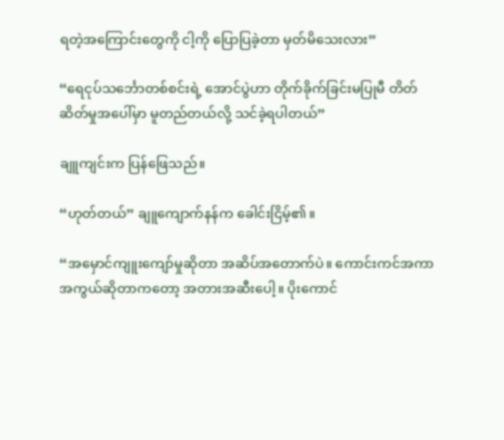ရတဲ့အကြောင်းတွေကို ငါ့ကို ပြောပြခဲ့တာ မှတ်မိသေးလား”

“ရေငုပ်သင်္ဘောတစ်စင်းရဲ့ အောင်ပွဲဟာ တိုက်ခိုက်ခြင်းမပြုမီ တိတ်ဆိတ်မှုအပေါ်မှာ မူတည်တယ်လို့ သင်ခဲ့ရပါတယ်”

ချူကျင်းက ပြန်ဖြေသည်။

“ဟုတ်တယ်” ချူကျောက်နန်က ခေါင်းငြိမ့်၏။

“အမှောင်ကျူးကျော်မှုဆိုတာ အဆိပ်အတောက်ပဲ။ ကောင်းကင်အကာအကွယ်ဆိုတာကတော့ အတားအဆီးပေါ့။ ပိုးကောင်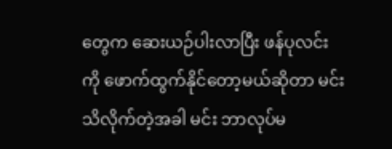တွေက ဆေးယဉ်ပါးလာပြီး ဖန်ပုလင်းကို ဖောက်ထွက်နိုင်တော့မယ်ဆိုတာ မင်းသိလိုက်တဲ့အခါ မင်း ဘာလုပ်မ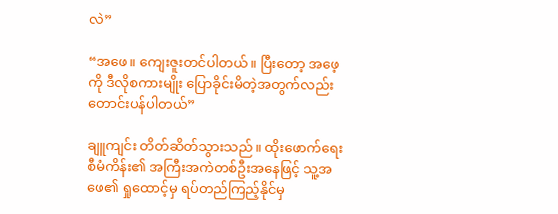လဲ”

“အဖေ။ ကျေးဇူးတင်ပါတယ်။ ပြီးတော့ အဖေ့ကို ဒီလိုစကားမျိုး ပြောခိုင်းမိတဲ့အတွက်လည်း တောင်းပန်ပါတယ်”

ချူကျင်း တိတ်ဆိတ်သွားသည်။ ထိုးဖောက်ရေးစီမံကိန်း၏ အကြီးအကဲတစ်ဦးအနေဖြင့် သူ့အဖေ၏ ရှုထောင့်မှ ရပ်တည်ကြည့်နိုင်မှ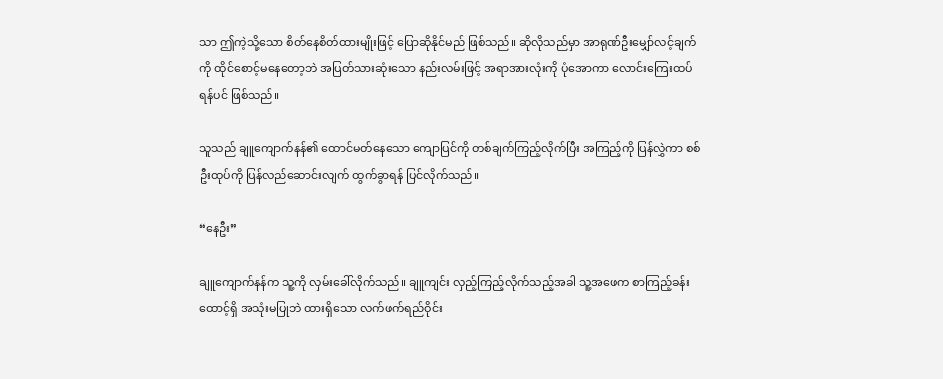သာ ဤကဲ့သို့သော စိတ်နေစိတ်ထားမျိုးဖြင့် ပြောဆိုနိုင်မည် ဖြစ်သည်။ ဆိုလိုသည်မှာ အာရုဏ်ဦးမျှော်လင့်ချက်ကို ထိုင်စောင့်မနေတော့ဘဲ အပြတ်သားဆုံးသော နည်းလမ်းဖြင့် အရာအားလုံးကို ပုံအောကာ လောင်းကြေးထပ်ရန်ပင် ဖြစ်သည်။

သူသည် ချူကျောက်နန်၏ ထောင်မတ်နေသော ကျောပြင်ကို တစ်ချက်ကြည့်လိုက်ပြီး အကြည့်ကို ပြန်လွှဲကာ စစ်ဦးထုပ်ကို ပြန်လည်ဆောင်းလျက် ထွက်ခွာရန် ပြင်လိုက်သည်။

“နေဦး”

ချူကျောက်နန်က သူ့ကို လှမ်းခေါ်လိုက်သည်။ ချူကျင်း လှည့်ကြည့်လိုက်သည့်အခါ သူ့အဖေက စာကြည့်ခန်းထောင့်ရှိ အသုံးမပြုဘဲ ထားရှိသော လက်ဖက်ရည်ဝိုင်း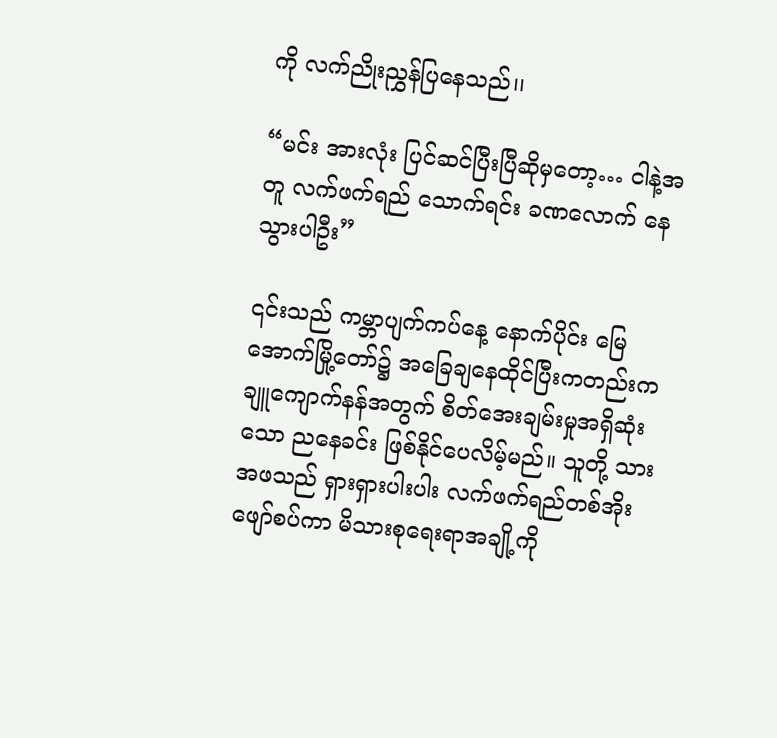ကို လက်ညိုးညွှန်ပြနေသည်၊၊

“မင်း အားလုံး ပြင်ဆင်ပြီးပြီဆိုမှတော့… ငါနဲ့အတူ လက်ဖက်ရည် သောက်ရင်း ခဏလောက် နေသွားပါဦး”

၎င်းသည် ကမ္ဘာပျက်ကပ်နေ့ နောက်ပိုင်း မြေအောက်မြို့တော်၌ အခြေချနေထိုင်ပြီးကတည်းက ချူကျောက်နန်အတွက် စိတ်အေးချမ်းမှုအရှိဆုံးသော ညနေခင်း ဖြစ်နိုင်ပေလိမ့်မည်။ သူတို့ သားအဖသည် ရှားရှားပါးပါး လက်ဖက်ရည်တစ်အိုး ဖျော်စပ်ကာ မိသားစုရေးရာအချို့ကို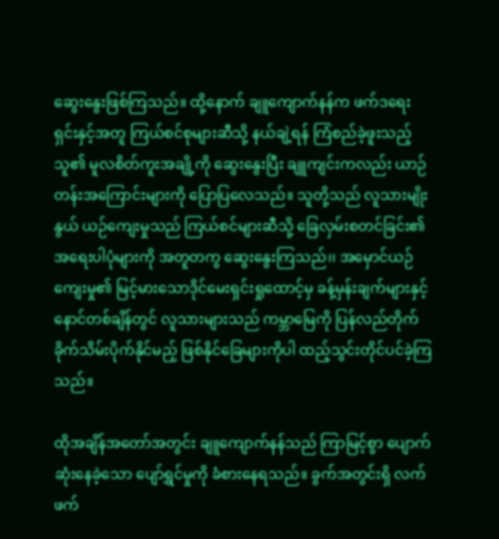ဆွေးနွေးဖြစ်ကြသည်။ ထို့နောက် ချူကျောက်နန်က ဖက်ဒရေးရှင်းနှင့်အတူ ကြယ်စင်စုများဆီသို့ နယ်ချဲ့ရန် ကြံစည်ခဲ့ဖူးသည့် သူ၏ မူလစိတ်ကူးအချို့ကို ဆွေးနွေးပြီး ချူကျင်းကလည်း ယာဉ်တန်းအကြောင်းများကို ပြောပြလေသည်။ သူတို့သည် လူသားမျိုးနွယ် ယဉ်ကျေးမှုသည် ကြယ်စင်များဆီသို့ ခြေလှမ်းစတင်ခြင်း၏ အရေးပါပုံများကို အတူတကွ ဆွေးနွေးကြသည်၊၊ အမှောင်ယဉ်ကျေးမှု၏ မြင့်မားသောဒိုင်မေးရှင်းရှုထောင့်မှ ခန့်မှန်းချက်များနှင့် နောင်တစ်ချိန်တွင် လူသားများသည် ကမ္ဘာမြေကို ပြန်လည်တိုက်ခိုက်သိမ်းပိုက်နိုင်မည့် ဖြစ်နိုင်ခြေများကိုပါ ထည့်သွင်းတိုင်ပင်ခဲ့ကြသည်။

ထိုအချိန်အတော်အတွင်း ချူကျောက်နန်သည် ကြာမြင့်စွာ ပျောက်ဆုံးနေခဲ့သော ပျော်ရွှင်မှုကို ခံစားနေရသည်။ ခွက်အတွင်းရှိ လက်ဖက်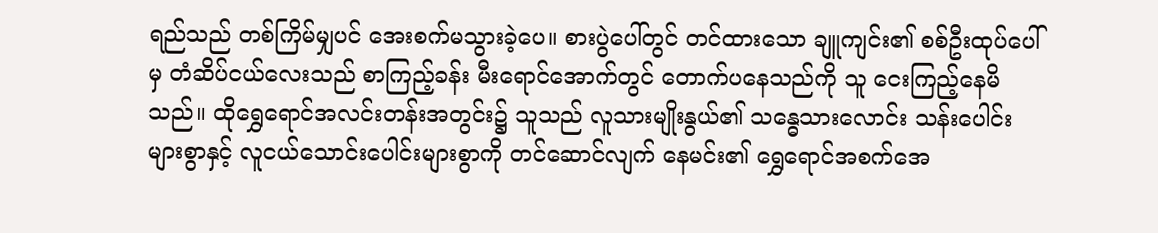ရည်သည် တစ်ကြိမ်မျှပင် အေးစက်မသွားခဲ့ပေ။ စားပွဲပေါ်တွင် တင်ထားသော ချူကျင်း၏ စစ်ဦးထုပ်ပေါ်မှ တံဆိပ်ငယ်လေးသည် စာကြည့်ခန်း မီးရောင်အောက်တွင် တောက်ပနေသည်ကို သူ ငေးကြည့်နေမိသည်။ ထိုရွှေရောင်အလင်းတန်းအတွင်း၌ သူသည် လူသားမျိုးနွယ်၏ သန္ဓေသားလောင်း သန်းပေါင်းများစွာနှင့် လူငယ်သောင်းပေါင်းများစွာကို တင်ဆောင်လျက် နေမင်း၏ ရွှေရောင်အစက်အေ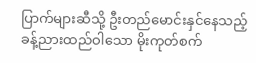ပြာက်များဆီသို့ ဦးတည်မောင်းနှင်နေသည့် ခန့်ညားထည်ဝါသော မိုးကုတ်စက်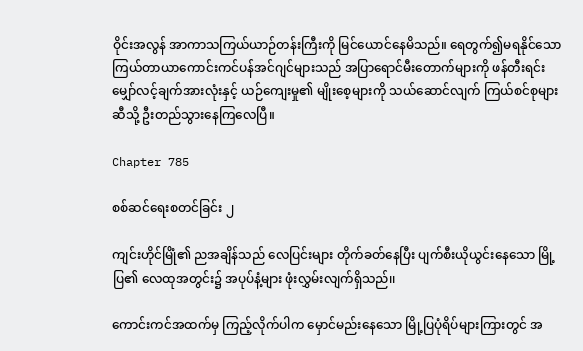ဝိုင်းအလွန် အာကာသကြယ်ယာဉ်တန်းကြီးကို မြင်ယောင်နေမိသည်။ ရေတွက်၍မရနိုင်သော ကြယ်တာယာကောင်းကင်ပန်အင်ဂျင်များသည် အပြာရောင်မီးတောက်များကို ဖန်တီးရင်း မျှော်လင့်ချက်အားလုံးနှင့် ယဉ်ကျေးမှု၏ မျိုးစေ့များကို သယ်ဆောင်လျက် ကြယ်စင်စုများဆီသို့ ဦးတည်သွားနေကြလေပြီ။

Chapter 785

စစ်ဆင်ရေးစတင်ခြင်း ၂

ကျင်းဟိုင်မြိုံ၏ ညအချိန်သည် လေပြင်းများ တိုက်ခတ်နေပြီး ပျက်စီးယိုယွင်းနေသော မြို့ပြ၏ လေထုအတွင်း၌ အပုပ်နံ့များ ဖုံးလွှမ်းလျက်ရှိသည်၊၊

ကောင်းကင်အထက်မှ ကြည့်လိုက်ပါက မှောင်မည်းနေသော မြို့ပြပုံရိပ်များကြားတွင် အ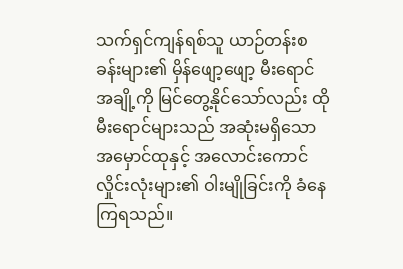သက်ရှင်ကျန်ရစ်သူ ယာဉ်တန်းစခန်းများ၏ မှိန်ဖျော့ဖျော့ မီးရောင်အချို့ကို မြင်တွေ့နိုင်သော်လည်း ထိုမီးရောင်များသည် အဆုံးမရှိသော အမှောင်ထုနှင့် အလောင်းကောင်လှိုင်းလုံးများ၏ ဝါးမျိုခြင်းကို ခံနေကြရသည်။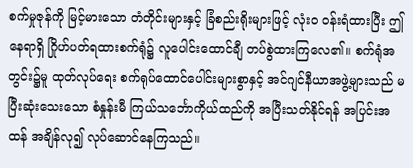စက်မှုဇုန်ကို မြင့်မားသော တံတိုင်းများနှင့် ခြံစည်းရိုးများဖြင့် လုံးဝ ဝန်းရံထားပြီး ဤနေရာရှိ ဂြိုဟ်ပတ်ရထားစက်ရုံ၌ လူပေါင်းထောင်ချီ တပ်စွဲထားကြလေ၏။ စက်ရုံအတွင်း၌မူ ထုတ်လုပ်ရေး စက်ရုပ်ထောင်ပေါင်းများစွာနှင့် အင်ဂျင်နီယာအဖွဲ့များသည် မပြီးဆုံးသေးသော စံနှုန်းမီ ကြယ်သင်္ဘောကိုယ်ထည်ကို အပြီးသတ်နိုင်ရန် အပြင်းအထန် အချိန်လု၍ လုပ်ဆောင်နေကြသည်။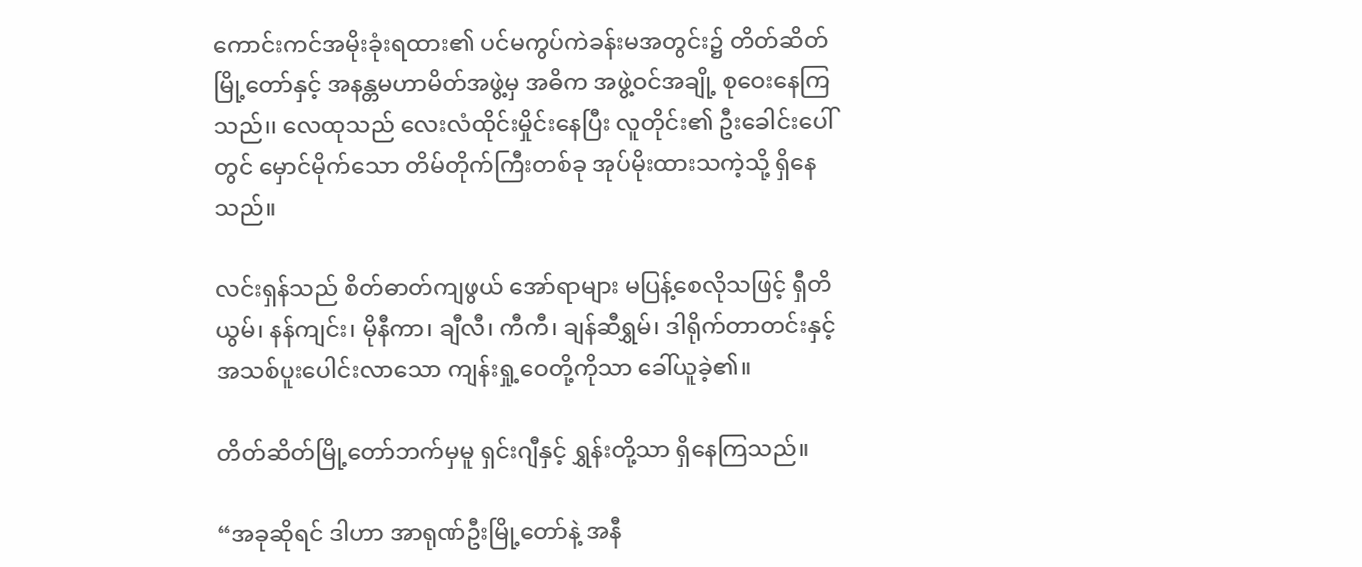ကောင်းကင်အမိုးခုံးရထား၏ ပင်မကွပ်ကဲခန်းမအတွင်း၌ တိတ်ဆိတ်မြို့တော်နှင့် အနန္တမဟာမိတ်အဖွဲ့မှ အဓိက အဖွဲ့ဝင်အချို့ စုဝေးနေကြသည်၊၊ လေထုသည် လေးလံထိုင်းမှိုင်းနေပြီး လူတိုင်း၏ ဦးခေါင်းပေါ်တွင် မှောင်မိုက်သော တိမ်တိုက်ကြီးတစ်ခု အုပ်မိုးထားသကဲ့သို့ ရှိနေသည်။

လင်းရှန်သည် စိတ်ဓာတ်ကျဖွယ် အော်ရာများ မပြန့်စေလိုသဖြင့် ရှီတိယွမ်၊ နန်ကျင်း၊ မိုနီကာ၊ ချီလီ၊ ကီကီ၊ ချန်ဆီရွှမ်၊ ဒါရိုက်တာတင်းနှင့် အသစ်ပူးပေါင်းလာသော ကျန်းရှု့ဝေတို့ကိုသာ ခေါ်ယူခဲ့၏။

တိတ်ဆိတ်မြို့တော်ဘက်မှမူ ရှင်းဂျီနှင့် ရွှန်းတို့သာ ရှိနေကြသည်။

“အခုဆိုရင် ဒါဟာ အာရုဏ်ဦးမြို့တော်နဲ့ အနီ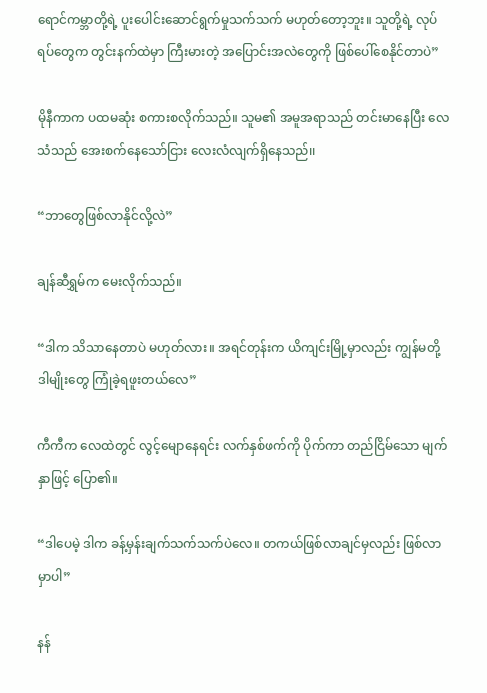ရောင်ကမ္ဘာတို့ရဲ့ ပူးပေါင်းဆောင်ရွက်မှုသက်သက် မဟုတ်တော့ဘူး။ သူတို့ရဲ့ လုပ်ရပ်တွေက တွင်းနက်ထဲမှာ ကြီးမားတဲ့ အပြောင်းအလဲတွေကို ဖြစ်ပေါ်စေနိုင်တာပဲ”

မိုနီကာက ပထမဆုံး စကားစလိုက်သည်။ သူမ၏ အမူအရာသည် တင်းမာနေပြီး လေသံသည် အေးစက်နေသော်ငြား လေးလံလျက်ရှိနေသည်၊၊

“ဘာတွေဖြစ်လာနိုင်လို့လဲ”

ချန်ဆီရွှမ်က မေးလိုက်သည်။

“ဒါက သိသာနေတာပဲ မဟုတ်လား။ အရင်တုန်းက ယိကျင်းမြို့မှာလည်း ကျွန်မတို့ ဒါမျိုးတွေ ကြုံခဲ့ရဖူးတယ်လေ”

ကီကီက လေထဲတွင် လွင့်မျောနေရင်း လက်နှစ်ဖက်ကို ပိုက်ကာ တည်ငြိမ်သော မျက်နှာဖြင့် ပြော၏။

“ဒါပေမဲ့ ဒါက ခန့်မှန်းချက်သက်သက်ပဲလေ။ တကယ်ဖြစ်လာချင်မှလည်း ဖြစ်လာမှာပါ”

နန်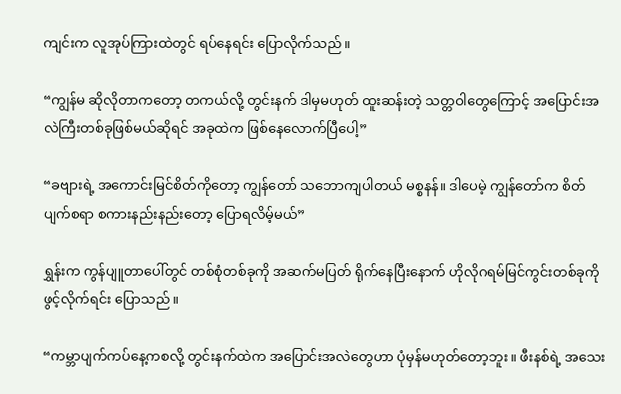ကျင်းက လူအုပ်ကြားထဲတွင် ရပ်နေရင်း ပြောလိုက်သည်။

“ကျွန်မ ဆိုလိုတာကတော့ တကယ်လို့ တွင်းနက် ဒါမှမဟုတ် ထူးဆန်းတဲ့ သတ္တဝါတွေကြောင့် အပြောင်းအလဲကြီးတစ်ခုဖြစ်မယ်ဆိုရင် အခုထဲက ဖြစ်နေလောက်ပြီပေါ့”

“ခဗျားရဲ့ အကောင်းမြင်စိတ်ကိုတော့ ကျွန်တော် သဘောကျပါတယ် မစ္စနန်။ ဒါပေမဲ့ ကျွန်တော်က စိတ်ပျက်စရာ စကားနည်းနည်းတော့ ပြောရလိမ့်မယ်”

ရွှန်းက ကွန်ပျူတာပေါ်တွင် တစ်စုံတစ်ခုကို အဆက်မပြတ် ရိုက်နေပြီးနောက် ဟိုလိုဂရမ်မြင်ကွင်းတစ်ခုကို ဖွင့်လိုက်ရင်း ပြောသည်။

“ကမ္ဘာပျက်ကပ်နေ့ကစလို့ တွင်းနက်ထဲက အပြောင်းအလဲတွေဟာ ပုံမှန်မဟုတ်တော့ဘူး။ ဖီးနစ်ရဲ့ အသေး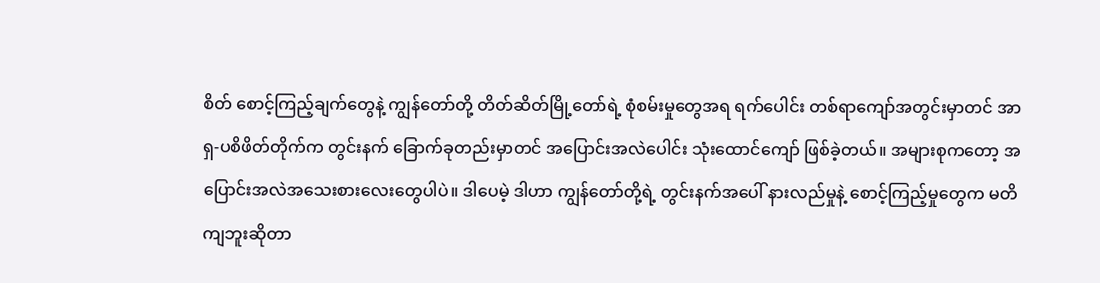စိတ် စောင့်ကြည့်ချက်တွေနဲ့ ကျွန်တော်တို့ တိတ်ဆိတ်မြို့တော်ရဲ့ စုံစမ်းမှုတွေအရ ရက်ပေါင်း တစ်ရာကျော်အတွင်းမှာတင် အာရှ-ပစိဖိတ်တိုက်က တွင်းနက် ခြောက်ခုတည်းမှာတင် အပြောင်းအလဲပေါင်း သုံးထောင်ကျော် ဖြစ်ခဲ့တယ်။ အများစုကတော့ အပြောင်းအလဲအသေးစားလေးတွေပါပဲ။ ဒါပေမဲ့ ဒါဟာ ကျွန်တော်တို့ရဲ့ တွင်းနက်အပေါ် နားလည်မှုနဲ့ စောင့်ကြည့်မှုတွေက မတိကျဘူးဆိုတာ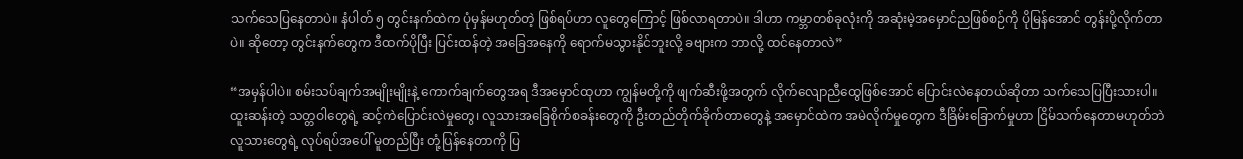သက်သေပြနေတာပဲ။ နံပါတ် ၅ တွင်းနက်ထဲက ပုံမှန်မဟုတ်တဲ့ ဖြစ်ရပ်ဟာ လူတွေကြောင့် ဖြစ်လာရတာပဲ။ ဒါဟာ ကမ္ဘာတစ်ခုလုံးကို အဆုံးမဲ့အမှောင်ညဖြစ်စဉ်ကို ပိုမြန်အောင် တွန်းပို့လိုက်တာပဲ။ ဆိုတော့ တွင်းနက်တွေက ဒီထက်ပိုပြီး ပြင်းထန်တဲ့ အခြေအနေကို ရောက်မသွားနိုင်ဘူးလို့ ခဗျားက ဘာလို့ ထင်နေတာလဲ”

“အမှန်ပါပဲ။ စမ်းသပ်ချက်အမျိုးမျိုးနဲ့ ကောက်ချက်တွေအရ ဒီအမှောင်ထုဟာ ကျွန်မတို့ကို ဖျက်ဆီးဖို့အတွက် လိုက်လျောညီထွေဖြစ်အောင် ပြောင်းလဲနေတယ်ဆိုတာ သက်သေပြပြီးသားပါ။ ထူးဆန်းတဲ့ သတ္တဝါတွေရဲ့ ဆင့်ကဲပြောင်းလဲမှုတွေ၊ လူသားအခြေစိုက်စခန်းတွေကို ဦးတည်တိုက်ခိုက်တာတွေနဲ့ အမှောင်ထဲက အမဲလိုက်မှုတွေက ဒီခြိမ်းခြောက်မှုဟာ ငြိမ်သက်နေတာမဟုတ်ဘဲ လူသားတွေရဲ့ လုပ်ရပ်အပေါ် မူတည်ပြီး တုံ့ပြန်နေတာကို ပြ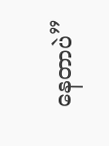နေတာပဲ”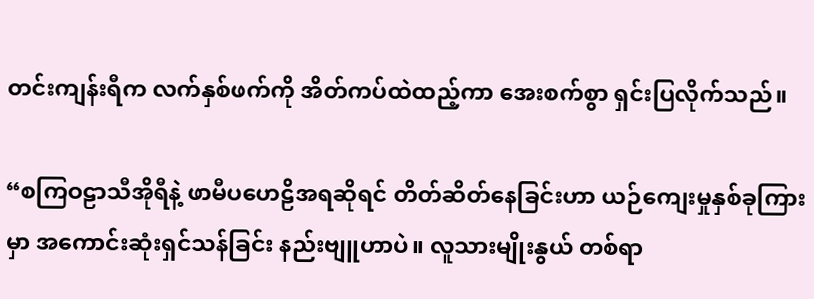တင်းကျန်းရီက လက်နှစ်ဖက်ကို အိတ်ကပ်ထဲထည့်ကာ အေးစက်စွာ ရှင်းပြလိုက်သည်။

“စကြဝဠာသီအိုရီနဲ့ ဖာမီပဟေဠိအရဆိုရင် တိတ်ဆိတ်နေခြင်းဟာ ယဉ်ကျေးမှုနှစ်ခုကြားမှာ အကောင်းဆုံးရှင်သန်ခြင်း နည်းဗျူဟာပဲ။ လူသားမျိုးနွယ် တစ်ရာ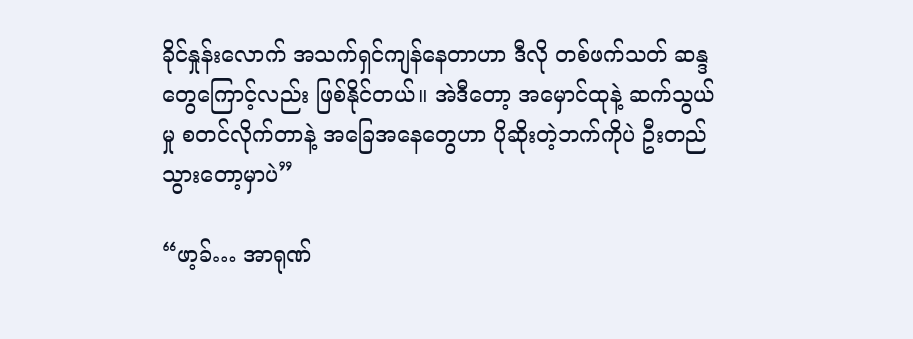ခိုင်နှုန်းလောက် အသက်ရှင်ကျန်နေတာဟာ ဒီလို တစ်ဖက်သတ် ဆန္ဒတွေကြောင့်လည်း ဖြစ်နိုင်တယ်။ အဲဒီတော့ အမှောင်ထုနဲ့ ဆက်သွယ်မှု စတင်လိုက်တာနဲ့ အခြေအနေတွေဟာ ပိုဆိုးတဲ့ဘက်ကိုပဲ ဦးတည်သွားတော့မှာပဲ”

“ဖာ့ခ်… အာရုဏ်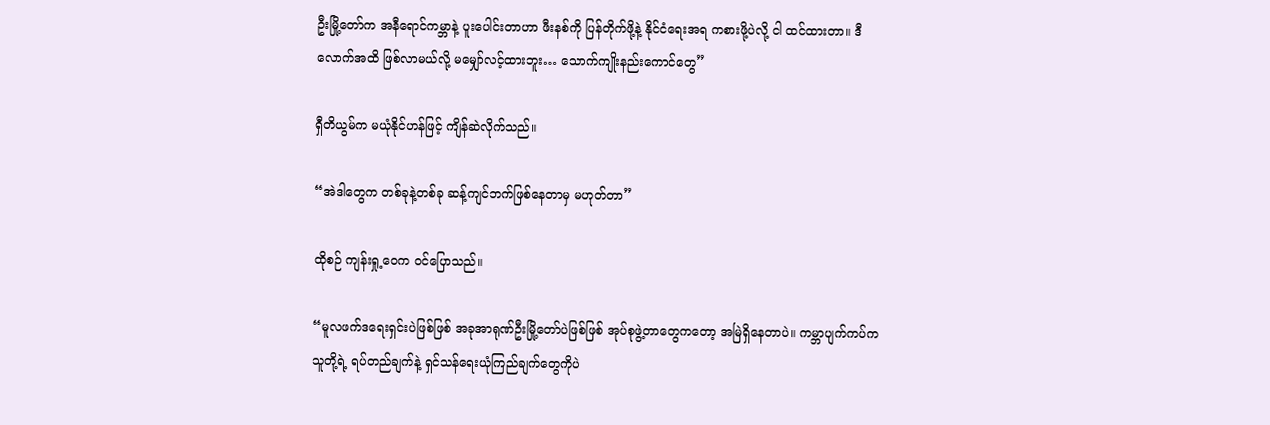ဦးမြို့တော်က အနီရောင်ကမ္ဘာနဲ့ ပူးပေါင်းတာဟာ ဖီးနစ်ကို ပြန်တိုက်ဖို့နဲ့ နိုင်ငံရေးအရ ကစားဖို့ပဲလို့ ငါ ထင်ထားတာ။ ဒီလောက်အထိ ဖြစ်လာမယ်လို့ မမျှော်လင့်ထားဘူး… သောက်ကျိုးနည်းကောင်တွေ”

ရှီတိယွမ်က မယုံနိုင်ဟန်ဖြင့် ကျိန်ဆဲလိုက်သည်။

“အဲဒါတွေက တစ်ခုနဲ့တစ်ခု ဆန့်ကျင်ဘက်ဖြစ်နေတာမှ မဟုတ်တာ”

ထိုစဉ် ကျန်းရှု့ဝေက ဝင်ပြောသည်။

“မူလဖက်ဒရေးရှင်းပဲဖြစ်ဖြစ် အခုအာရုဏ်ဦးမြို့တော်ပဲဖြစ်ဖြစ် အုပ်စုဖွဲ့တာတွေကတော့ အမြဲရှိနေတာပဲ။ ကမ္ဘာပျက်ကပ်က သူတို့ရဲ့ ရပ်တည်ချက်နဲ့ ရှင်သန်ရေးယုံကြည်ချက်တွေကိုပဲ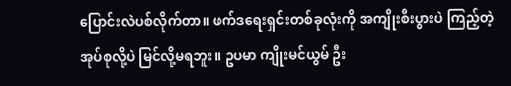ပြောင်းလဲပစ်လိုက်တာ။ ဖက်ဒရေးရှင်းတစ်ခုလုံးကို အကျိုးစီးပွားပဲ ကြည့်တဲ့အုပ်စုလို့ပဲ မြင်လို့မရဘူး။ ဥပမာ ကျိုးမင်ယွမ် ဦး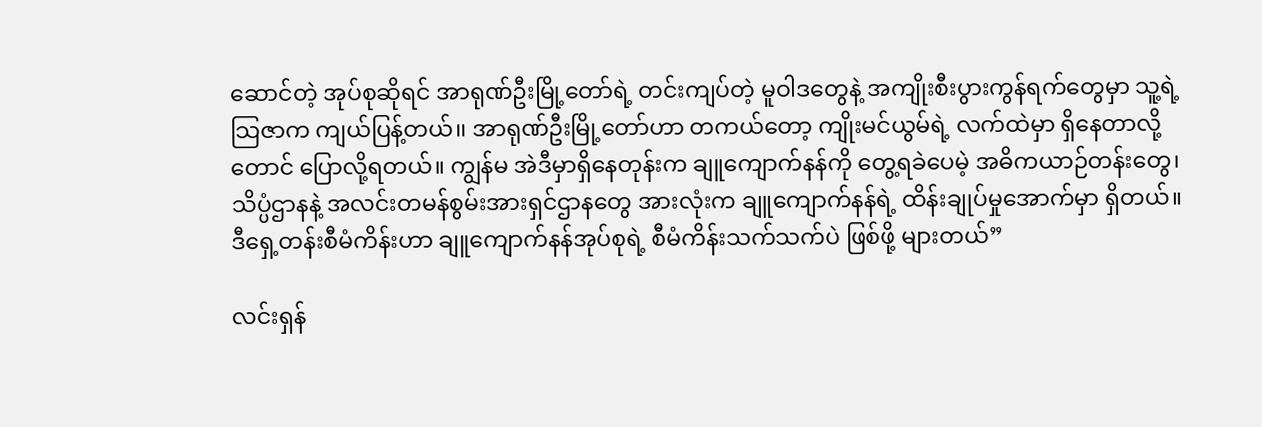ဆောင်တဲ့ အုပ်စုဆိုရင် အာရုဏ်ဦးမြို့တော်ရဲ့ တင်းကျပ်တဲ့ မူဝါဒတွေနဲ့ အကျိုးစီးပွားကွန်ရက်တွေမှာ သူ့ရဲ့ သြဇာက ကျယ်ပြန့်တယ်၊၊ အာရုဏ်ဦးမြို့တော်ဟာ တကယ်တော့ ကျိုးမင်ယွမ်ရဲ့ လက်ထဲမှာ ရှိနေတာလို့တောင် ပြောလို့ရတယ်။ ကျွန်မ အဲဒီမှာရှိနေတုန်းက ချူကျောက်နန်ကို တွေ့ရခဲပေမဲ့ အဓိကယာဉ်တန်းတွေ၊ သိပ္ပံဌာနနဲ့ အလင်းတမန်စွမ်းအားရှင်ဌာနတွေ အားလုံးက ချူကျောက်နန်ရဲ့ ထိန်းချုပ်မှုအောက်မှာ ရှိတယ်။ ဒီရှေ့တန်းစီမံကိန်းဟာ ချူကျောက်နန်အုပ်စုရဲ့ စီမံကိန်းသက်သက်ပဲ ဖြစ်ဖို့ များတယ်”

လင်းရှန်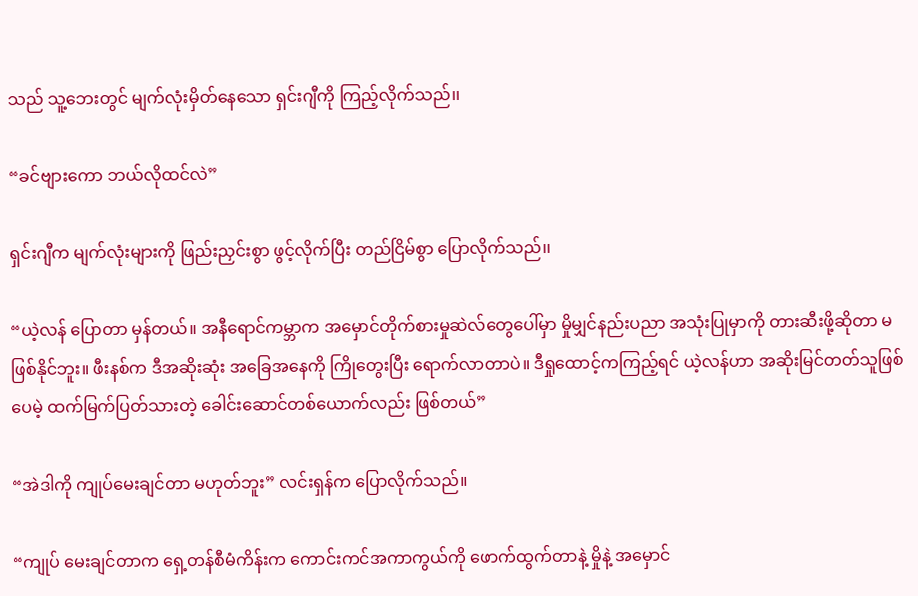သည် သူ့ဘေးတွင် မျက်လုံးမှိတ်နေသော ရှင်းဂျီကို ကြည့်လိုက်သည်၊၊

“ခင်ဗျားကော ဘယ်လိုထင်လဲ”

ရှင်းဂျီက မျက်လုံးများကို ဖြည်းညှင်းစွာ ဖွင့်လိုက်ပြီး တည်ငြိမ်စွာ ပြောလိုက်သည်၊၊

“ယဲ့လန် ပြောတာ မှန်တယ်။ အနီရောင်ကမ္ဘာက အမှောင်တိုက်စားမှုဆဲလ်တွေပေါ်မှာ မှိုမျှင်နည်းပညာ အသုံးပြုမှာကို တားဆီးဖို့ဆိုတာ မဖြစ်နိုင်ဘူး။ ဖီးနစ်က ဒီအဆိုးဆုံး အခြေအနေကို ကြိုတွေးပြီး ရောက်လာတာပဲ။ ဒီရှုထောင့်ကကြည့်ရင် ယဲ့လန်ဟာ အဆိုးမြင်တတ်သူဖြစ်ပေမဲ့ ထက်မြက်ပြတ်သားတဲ့ ခေါင်းဆောင်တစ်ယောက်လည်း ဖြစ်တယ်”

“အဲဒါကို ကျုပ်မေးချင်တာ မဟုတ်ဘူး” လင်းရှန်က ပြောလိုက်သည်။

“ကျုပ် မေးချင်တာက ရှေ့တန်စီမံကိန်းက ကောင်းကင်အကာကွယ်ကို ဖောက်ထွက်တာနဲ့ မှိုနဲ့ အမှောင်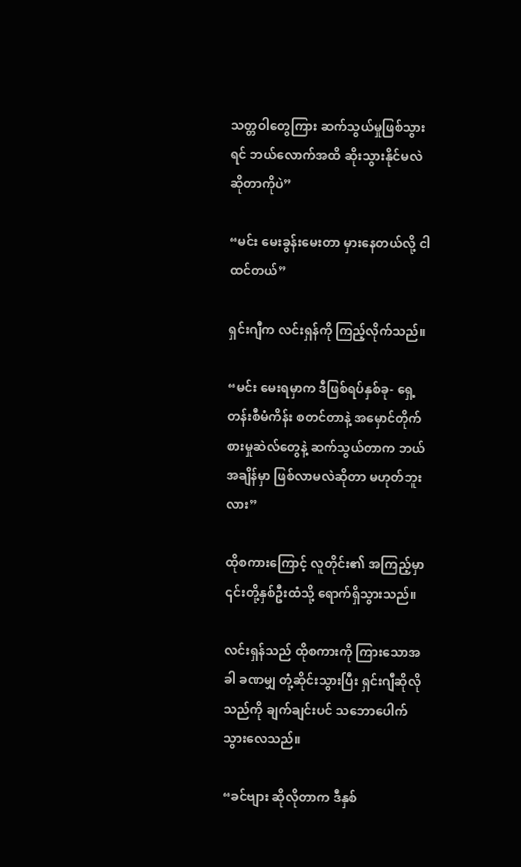သတ္တဝါတွေကြား ဆက်သွယ်မှုဖြစ်သွားရင် ဘယ်လောက်အထိ ဆိုးသွားနိုင်မလဲ ဆိုတာကိုပဲ”

“မင်း မေးခွန်းမေးတာ မှားနေတယ်လို့ ငါ ထင်တယ်”

ရှင်းဂျီက လင်းရှန်ကို ကြည့်လိုက်သည်။

“မင်း မေးရမှာက ဒီဖြစ်ရပ်နှစ်ခု- ရှေ့တန်းစီမံကိန်း စတင်တာနဲ့ အမှောင်တိုက်စားမှုဆဲလ်တွေနဲ့ ဆက်သွယ်တာက ဘယ်အချိန်မှာ ဖြစ်လာမလဲဆိုတာ မဟုတ်ဘူးလား”

ထိုစကားကြောင့် လူတိုင်း၏ အကြည့်မှာ ၎င်းတို့နှစ်ဦးထံသို့ ရောက်ရှိသွားသည်။

လင်းရှန်သည် ထိုစကားကို ကြားသောအခါ ခဏမျှ တုံ့ဆိုင်းသွားပြီး ရှင်းဂျီဆိုလိုသည်ကို ချက်ချင်းပင် သဘောပေါက်သွားလေသည်။

“ခင်ဗျား ဆိုလိုတာက ဒီနှစ်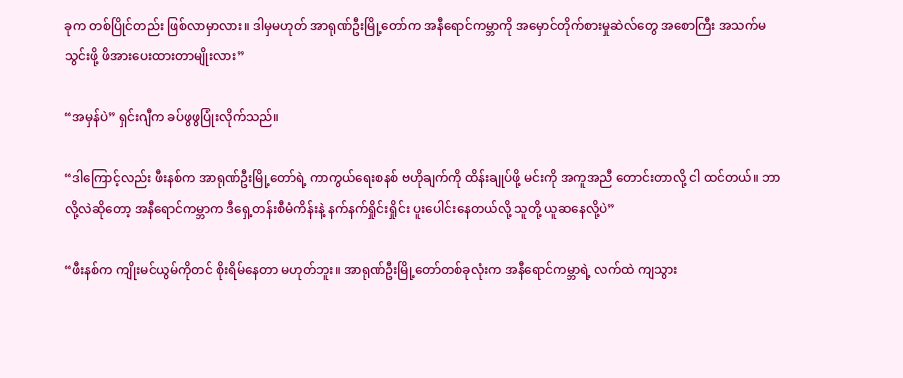ခုက တစ်ပြိုင်တည်း ဖြစ်လာမှာလား။ ဒါမှမဟုတ် အာရုဏ်ဦးမြို့တော်က အနီရောင်ကမ္ဘာကို အမှောင်တိုက်စားမှုဆဲလ်တွေ အစောကြီး အသက်မသွင်းဖို့ ဖိအားပေးထားတာမျိုးလား”

“အမှန်ပဲ” ရှင်းဂျီက ခပ်ဖွဖွပြုံးလိုက်သည်။

“ဒါကြောင့်လည်း ဖီးနစ်က အာရုဏ်ဦးမြို့တော်ရဲ့ ကာကွယ်ရေးစနစ် ဗဟိုချက်ကို ထိန်းချုပ်ဖို့ မင်းကို အကူအညီ တောင်းတာလို့ ငါ ထင်တယ်။ ဘာလို့လဲဆိုတော့ အနီရောင်ကမ္ဘာက ဒီရှေ့တန်းစီမံကိန်းနဲ့ နက်နက်ရှိုင်းရှိုင်း ပူးပေါင်းနေတယ်လို့ သူတို့ ယူဆနေလို့ပဲ”

“ဖီးနစ်က ကျိုးမင်ယွမ်ကိုတင် စိုးရိမ်နေတာ မဟုတ်ဘူး။ အာရုဏ်ဦးမြို့တော်တစ်ခုလုံးက အနီရောင်ကမ္ဘာရဲ့ လက်ထဲ ကျသွား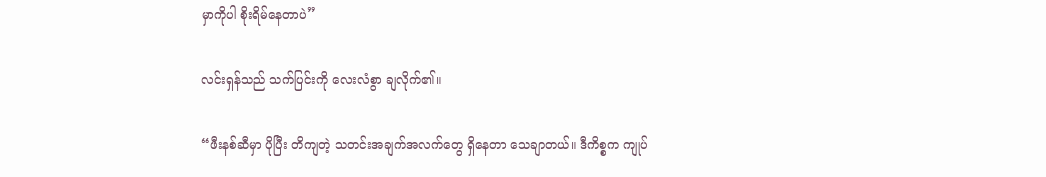မှာကိုပါ စိုးရိမ်နေတာပဲ”

လင်းရှန်သည် သက်ပြင်းကို လေးလံစွာ ချလိုက်၏။

“ဖီးနစ်ဆီမှာ ပိုပြီး တိကျတဲ့ သတင်းအချက်အလက်တွေ ရှိနေတာ သေချာတယ်။ ဒီကိစ္စက ကျုပ်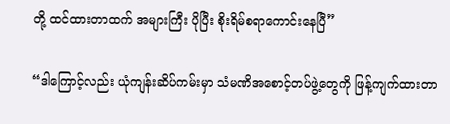တို့ ထင်ထားတာထက် အများကြီး ပိုပြီး စိုးရိမ်စရာကောင်းနေပြီ”

“ဒါကြောင့်လည်း ယုံကျန်းဆိပ်ကမ်းမှာ သံမဏိအစောင့်တပ်ဖွဲ့တွေကို ဖြန့်ကျက်ထားတာ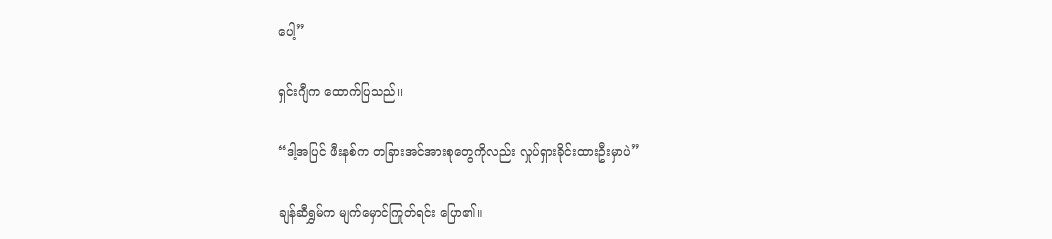ပေါ့”

ရှင်းဂျီက ထောက်ပြသည်၊၊

“ဒါ့အပြင် ဖီးနစ်က တခြားအင်အားစုတွေကိုလည်း လှုပ်ရှားခိုင်းထားဦးမှာပဲ”

ချန်ဆီရွှမ်က မျက်မှောင်ကြုတ်ရင်း ပြော၏။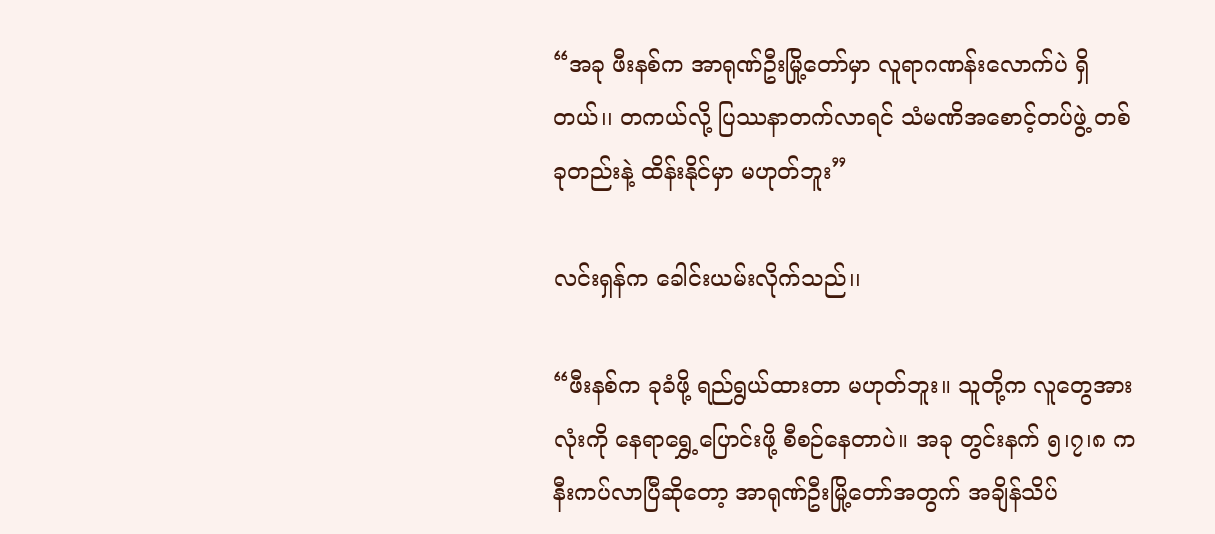“အခု ဖီးနစ်က အာရုဏ်ဦးမြို့တော်မှာ လူရာဂဏန်းလောက်ပဲ ရှိတယ်၊၊ တကယ်လို့ ပြဿနာတက်လာရင် သံမဏိအစောင့်တပ်ဖွဲ့ တစ်ခုတည်းနဲ့ ထိန်းနိုင်မှာ မဟုတ်ဘူး”

လင်းရှန်က ခေါင်းယမ်းလိုက်သည်၊၊

“ဖီးနစ်က ခုခံဖို့ ရည်ရွယ်ထားတာ မဟုတ်ဘူး။ သူတို့က လူတွေအားလုံးကို နေရာရွှေ့ပြောင်းဖို့ စီစဉ်နေတာပဲ။ အခု တွင်းနက် ၅၊၇၊၈ က နီးကပ်လာပြီဆိုတော့ အာရုဏ်ဦးမြို့တော်အတွက် အချိန်သိပ်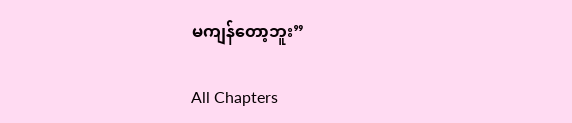မကျန်တော့ဘူး”

All Chapters